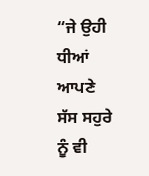“ਜੇ ਉਹੀ ਧੀਆਂ ਆਪਣੇ ਸੱਸ ਸਹੁਰੇ ਨੂੰ ਵੀ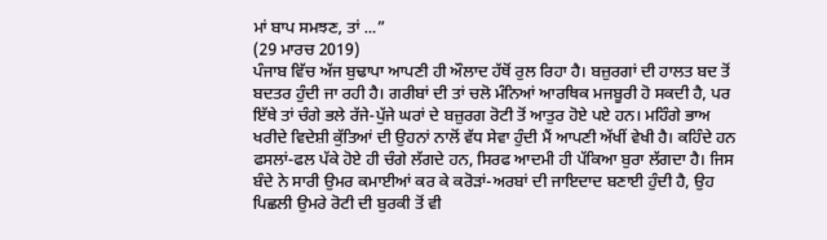ਮਾਂ ਬਾਪ ਸਮਝਣ, ਤਾਂ ...”
(29 ਮਾਰਚ 2019)
ਪੰਜਾਬ ਵਿੱਚ ਅੱਜ ਬੁਢਾਪਾ ਆਪਣੀ ਹੀ ਔਲਾਦ ਹੱਥੋਂ ਰੁਲ ਰਿਹਾ ਹੈ। ਬਜ਼ੁਰਗਾਂ ਦੀ ਹਾਲਤ ਬਦ ਤੋਂ ਬਦਤਰ ਹੁੰਦੀ ਜਾ ਰਹੀ ਹੈ। ਗਰੀਬਾਂ ਦੀ ਤਾਂ ਚਲੋ ਮੰਨਿਆਂ ਆਰਥਿਕ ਮਜਬੂਰੀ ਹੋ ਸਕਦੀ ਹੈ, ਪਰ ਇੱਥੇ ਤਾਂ ਚੰਗੇ ਭਲੇ ਰੱਜੇ-ਪੁੱਜੇ ਘਰਾਂ ਦੇ ਬਜ਼ੁਰਗ ਰੋਟੀ ਤੋਂ ਆਤੁਰ ਹੋਏ ਪਏ ਹਨ। ਮਹਿੰਗੇ ਭਾਅ ਖਰੀਦੇ ਵਿਦੇਸ਼ੀ ਕੁੱਤਿਆਂ ਦੀ ਉਹਨਾਂ ਨਾਲੋਂ ਵੱਧ ਸੇਵਾ ਹੁੰਦੀ ਮੈਂ ਆਪਣੀ ਅੱਖੀਂ ਵੇਖੀ ਹੈ। ਕਹਿੰਦੇ ਹਨ ਫਸਲਾਂ-ਫਲ ਪੱਕੇ ਹੋਏ ਹੀ ਚੰਗੇ ਲੱਗਦੇ ਹਨ, ਸਿਰਫ ਆਦਮੀ ਹੀ ਪੱਕਿਆ ਬੁਰਾ ਲੱਗਦਾ ਹੈ। ਜਿਸ ਬੰਦੇ ਨੇ ਸਾਰੀ ਉਮਰ ਕਮਾਈਆਂ ਕਰ ਕੇ ਕਰੋੜਾਂ-ਅਰਬਾਂ ਦੀ ਜਾਇਦਾਦ ਬਣਾਈ ਹੁੰਦੀ ਹੈ, ਉਹ ਪਿਛਲੀ ਉਮਰੇ ਰੋਟੀ ਦੀ ਬੁਰਕੀ ਤੋਂ ਵੀ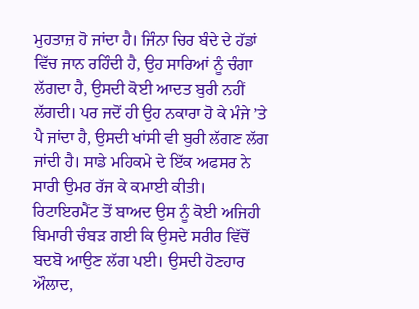ਮੁਹਤਾਜ਼ ਹੋ ਜਾਂਦਾ ਹੈ। ਜਿੰਨਾ ਚਿਰ ਬੰਦੇ ਦੇ ਹੱਡਾਂ ਵਿੱਚ ਜਾਨ ਰਹਿੰਦੀ ਹੈ, ਉਹ ਸਾਰਿਆਂ ਨੂੰ ਚੰਗਾ ਲੱਗਦਾ ਹੈ, ਉਸਦੀ ਕੋਈ ਆਦਤ ਬੁਰੀ ਨਹੀਂ ਲੱਗਦੀ। ਪਰ ਜਦੋਂ ਹੀ ਉਹ ਨਕਾਰਾ ਹੋ ਕੇ ਮੰਜੇ ’ਤੇ ਪੈ ਜਾਂਦਾ ਹੈ, ਉਸਦੀ ਖਾਂਸੀ ਵੀ ਬੁਰੀ ਲੱਗਣ ਲੱਗ ਜਾਂਦੀ ਹੈ। ਸਾਡੇ ਮਹਿਕਮੇ ਦੇ ਇੱਕ ਅਫਸਰ ਨੇ ਸਾਰੀ ਉਮਰ ਰੱਜ ਕੇ ਕਮਾਈ ਕੀਤੀ। ਰਿਟਾਇਰਮੈਂਟ ਤੋਂ ਬਾਅਦ ਉਸ ਨੂੰ ਕੋਈ ਅਜਿਹੀ ਬਿਮਾਰੀ ਚੰਬੜ ਗਈ ਕਿ ਉਸਦੇ ਸਰੀਰ ਵਿੱਚੋਂ ਬਦਬੋ ਆਉਣ ਲੱਗ ਪਈ। ਉਸਦੀ ਹੋਣਹਾਰ ਔਲਾਦ,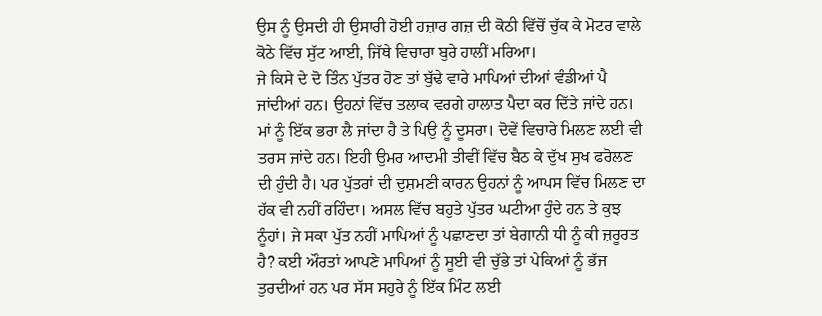ਉਸ ਨੂੰ ਉਸਦੀ ਹੀ ਉਸਾਰੀ ਹੋਈ ਹਜ਼ਾਰ ਗਜ਼ ਦੀ ਕੋਠੀ ਵਿੱਚੋਂ ਚੁੱਕ ਕੇ ਮੋਟਰ ਵਾਲੇ ਕੋਠੇ ਵਿੱਚ ਸੁੱਟ ਆਈ, ਜਿੱਥੇ ਵਿਚਾਰਾ ਬੁਰੇ ਹਾਲੀਂ ਮਰਿਆ।
ਜੇ ਕਿਸੇ ਦੇ ਦੋ ਤਿੰਨ ਪੁੱਤਰ ਹੋਣ ਤਾਂ ਬੁੱਢੇ ਵਾਰੇ ਮਾਪਿਆਂ ਦੀਆਂ ਵੰਡੀਆਂ ਪੈ ਜਾਂਦੀਆਂ ਹਨ। ਉਹਨਾਂ ਵਿੱਚ ਤਲਾਕ ਵਰਗੇ ਹਾਲਾਤ ਪੈਦਾ ਕਰ ਦਿੱਤੇ ਜਾਂਦੇ ਹਨ। ਮਾਂ ਨੂੰ ਇੱਕ ਭਰਾ ਲੈ ਜਾਂਦਾ ਹੈ ਤੇ ਪਿਉ ਨੂੰ ਦੂਸਰਾ। ਦੋਵੇਂ ਵਿਚਾਰੇ ਮਿਲਣ ਲਈ ਵੀ ਤਰਸ ਜਾਂਦੇ ਹਨ। ਇਹੀ ਉਮਰ ਆਦਮੀ ਤੀਵੀਂ ਵਿੱਚ ਬੈਠ ਕੇ ਦੁੱਖ ਸੁਖ ਫਰੋਲਣ ਦੀ ਹੁੰਦੀ ਹੈ। ਪਰ ਪੁੱਤਰਾਂ ਦੀ ਦੁਸ਼ਮਣੀ ਕਾਰਨ ਉਹਨਾਂ ਨੂੰ ਆਪਸ ਵਿੱਚ ਮਿਲਣ ਦਾ ਹੱਕ ਵੀ ਨਹੀਂ ਰਹਿੰਦਾ। ਅਸਲ ਵਿੱਚ ਬਹੁਤੇ ਪੁੱਤਰ ਘਟੀਆ ਹੁੰਦੇ ਹਨ ਤੇ ਕੁਝ ਨੂੰਹਾਂ। ਜੇ ਸਕਾ ਪੁੱਤ ਨਹੀਂ ਮਾਪਿਆਂ ਨੂੰ ਪਛਾਣਦਾ ਤਾਂ ਬੇਗਾਨੀ ਧੀ ਨੂੰ ਕੀ ਜ਼ਰੂਰਤ ਹੈ? ਕਈ ਔਰਤਾਂ ਆਪਣੇ ਮਾਪਿਆਂ ਨੂੰ ਸੂਈ ਵੀ ਚੁੱਭੇ ਤਾਂ ਪੇਕਿਆਂ ਨੂੰ ਭੱਜ ਤੁਰਦੀਆਂ ਹਨ ਪਰ ਸੱਸ ਸਹੁਰੇ ਨੂੰ ਇੱਕ ਮਿੰਟ ਲਈ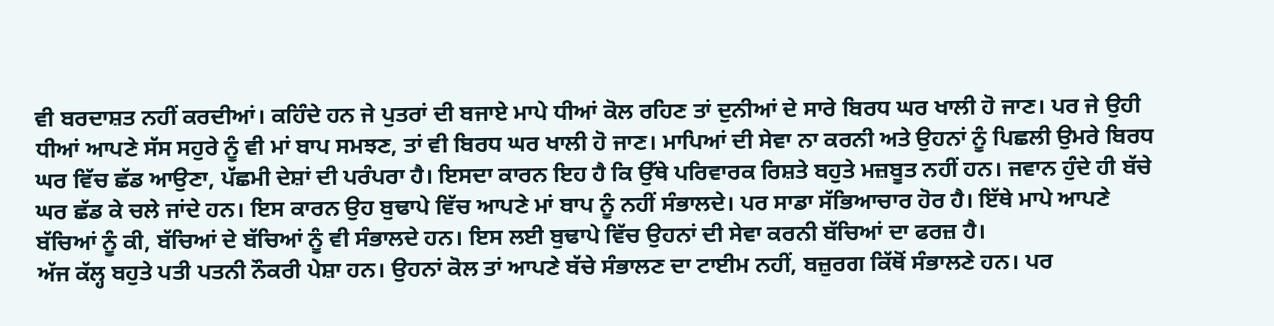ਵੀ ਬਰਦਾਸ਼ਤ ਨਹੀਂ ਕਰਦੀਆਂ। ਕਹਿੰਦੇ ਹਨ ਜੇ ਪੁਤਰਾਂ ਦੀ ਬਜਾਏ ਮਾਪੇ ਧੀਆਂ ਕੋਲ ਰਹਿਣ ਤਾਂ ਦੁਨੀਆਂ ਦੇ ਸਾਰੇ ਬਿਰਧ ਘਰ ਖਾਲੀ ਹੋ ਜਾਣ। ਪਰ ਜੇ ਉਹੀ ਧੀਆਂ ਆਪਣੇ ਸੱਸ ਸਹੁਰੇ ਨੂੰ ਵੀ ਮਾਂ ਬਾਪ ਸਮਝਣ, ਤਾਂ ਵੀ ਬਿਰਧ ਘਰ ਖਾਲੀ ਹੋ ਜਾਣ। ਮਾਪਿਆਂ ਦੀ ਸੇਵਾ ਨਾ ਕਰਨੀ ਅਤੇ ਉਹਨਾਂ ਨੂੰ ਪਿਛਲੀ ਉਮਰੇ ਬਿਰਧ ਘਰ ਵਿੱਚ ਛੱਡ ਆਉਣਾ, ਪੱਛਮੀ ਦੇਸ਼ਾਂ ਦੀ ਪਰੰਪਰਾ ਹੈ। ਇਸਦਾ ਕਾਰਨ ਇਹ ਹੈ ਕਿ ਉੱਥੇ ਪਰਿਵਾਰਕ ਰਿਸ਼ਤੇ ਬਹੁਤੇ ਮਜ਼ਬੂਤ ਨਹੀਂ ਹਨ। ਜਵਾਨ ਹੁੰਦੇ ਹੀ ਬੱਚੇ ਘਰ ਛੱਡ ਕੇ ਚਲੇ ਜਾਂਦੇ ਹਨ। ਇਸ ਕਾਰਨ ਉਹ ਬੁਢਾਪੇ ਵਿੱਚ ਆਪਣੇ ਮਾਂ ਬਾਪ ਨੂੰ ਨਹੀਂ ਸੰਭਾਲਦੇ। ਪਰ ਸਾਡਾ ਸੱਭਿਆਚਾਰ ਹੋਰ ਹੈ। ਇੱਥੇ ਮਾਪੇ ਆਪਣੇ ਬੱਚਿਆਂ ਨੂੰ ਕੀ, ਬੱਚਿਆਂ ਦੇ ਬੱਚਿਆਂ ਨੂੰ ਵੀ ਸੰਭਾਲਦੇ ਹਨ। ਇਸ ਲਈ ਬੁਢਾਪੇ ਵਿੱਚ ਉਹਨਾਂ ਦੀ ਸੇਵਾ ਕਰਨੀ ਬੱਚਿਆਂ ਦਾ ਫਰਜ਼ ਹੈ।
ਅੱਜ ਕੱਲ੍ਹ ਬਹੁਤੇ ਪਤੀ ਪਤਨੀ ਨੌਕਰੀ ਪੇਸ਼ਾ ਹਨ। ਉਹਨਾਂ ਕੋਲ ਤਾਂ ਆਪਣੇ ਬੱਚੇ ਸੰਭਾਲਣ ਦਾ ਟਾਈਮ ਨਹੀਂ, ਬਜ਼ੁਰਗ ਕਿੱਥੋਂ ਸੰਭਾਲਣੇ ਹਨ। ਪਰ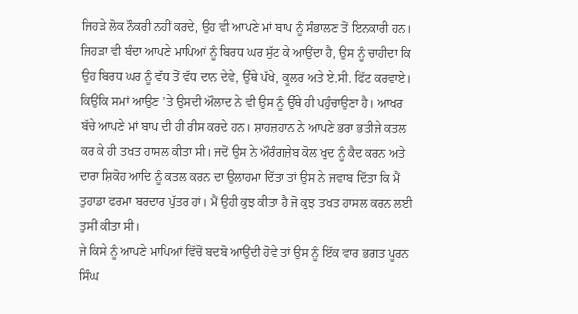ਜਿਹੜੇ ਲੋਕ ਨੌਕਰੀ ਨਹੀਂ ਕਰਦੇ, ਉਹ ਵੀ ਆਪਣੇ ਮਾਂ ਬਾਪ ਨੂੰ ਸੰਭਾਲਣ ਤੋਂ ਇਨਕਾਰੀ ਹਨ। ਜਿਹੜਾ ਵੀ ਬੰਦਾ ਆਪਣੇ ਮਾਪਿਆਂ ਨੂੰ ਬਿਰਧ ਘਰ ਸੁੱਟ ਕੇ ਆਉਂਦਾ ਹੈ, ਉਸ ਨੂੰ ਚਾਹੀਦਾ ਕਿ ਉਹ ਬਿਰਧ ਘਰ ਨੂੰ ਵੱਧ ਤੋਂ ਵੱਧ ਦਾਨ ਦੇਵੇ, ਉੱਥੇ ਪੱਖੇ, ਕੂਲਰ ਅਤੇ ਏ.ਸੀ. ਫਿੱਟ ਕਰਵਾਏ। ਕਿਉਂਕਿ ਸਮਾਂ ਆਉਣ ’ਤੇ ਉਸਦੀ ਔਲਾਦ ਨੇ ਵੀ ਉਸ ਨੂੰ ਉੱਥੇ ਹੀ ਪਹੁੰਚਾਉਣਾ ਹੈ। ਆਖਰ ਬੱਚੇ ਆਪਣੇ ਮਾਂ ਬਾਪ ਦੀ ਹੀ ਰੀਸ ਕਰਦੇ ਹਨ। ਸ਼ਾਹਜ਼ਹਾਨ ਨੇ ਆਪਣੇ ਭਰਾ ਭਤੀਜੇ ਕਤਲ ਕਰ ਕੇ ਹੀ ਤਖਤ ਹਾਸਲ ਕੀਤਾ ਸੀ। ਜਦੋਂ ਉਸ ਨੇ ਔਰੰਗਜ਼ੇਬ ਕੋਲ ਖੁਦ ਨੂੰ ਕੈਦ ਕਰਨ ਅਤੇ ਦਾਰਾ ਸ਼ਿਕੋਹ ਆਦਿ ਨੂੰ ਕਤਲ ਕਰਨ ਦਾ ਉਲਾਹਮਾ ਦਿੱਤਾ ਤਾਂ ਉਸ ਨੇ ਜਵਾਬ ਦਿੱਤਾ ਕਿ ਮੈਂ ਤੁਹਾਡਾ ਫਰਮਾ ਬਰਦਾਰ ਪੁੱਤਰ ਹਾਂ। ਮੈਂ ਉਹੀ ਕੁਝ ਕੀਤਾ ਹੈ ਜੋ ਕੁਝ ਤਖਤ ਹਾਸਲ ਕਰਨ ਲਈ ਤੁਸੀਂ ਕੀਤਾ ਸੀ।
ਜੇ ਕਿਸੇ ਨੂੰ ਆਪਣੇ ਮਾਪਿਆਂ ਵਿੱਚੋਂ ਬਦਬੋ ਆਉਂਦੀ ਹੋਵੇ ਤਾਂ ਉਸ ਨੂੰ ਇੱਕ ਵਾਰ ਭਗਤ ਪੂਰਨ ਸਿੰਘ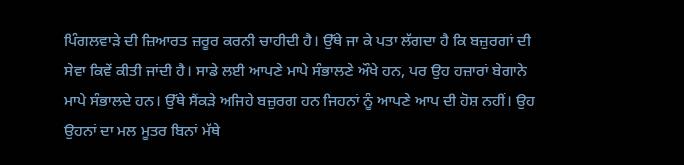ਪਿੰਗਲਵਾੜੇ ਦੀ ਜ਼ਿਆਰਤ ਜ਼ਰੂਰ ਕਰਨੀ ਚਾਹੀਦੀ ਹੈ। ਉੱਥੇ ਜਾ ਕੇ ਪਤਾ ਲੱਗਦਾ ਹੈ ਕਿ ਬਜ਼ੁਰਗਾਂ ਦੀ ਸੇਵਾ ਕਿਵੇਂ ਕੀਤੀ ਜਾਂਦੀ ਹੈ। ਸਾਡੇ ਲਈ ਆਪਣੇ ਮਾਪੇ ਸੰਭਾਲਣੇ ਔਖੇ ਹਨ, ਪਰ ਉਹ ਹਜ਼ਾਰਾਂ ਬੇਗਾਨੇ ਮਾਪੇ ਸੰਭਾਲਦੇ ਹਨ। ਉੱਥੇ ਸੈਂਕੜੇ ਅਜਿਹੇ ਬਜ਼ੁਰਗ ਹਨ ਜਿਹਨਾਂ ਨੂੰ ਆਪਣੇ ਆਪ ਦੀ ਹੋਸ਼ ਨਹੀਂ। ਉਹ ਉਹਨਾਂ ਦਾ ਮਲ ਮੂਤਰ ਬਿਨਾਂ ਮੱਥੇ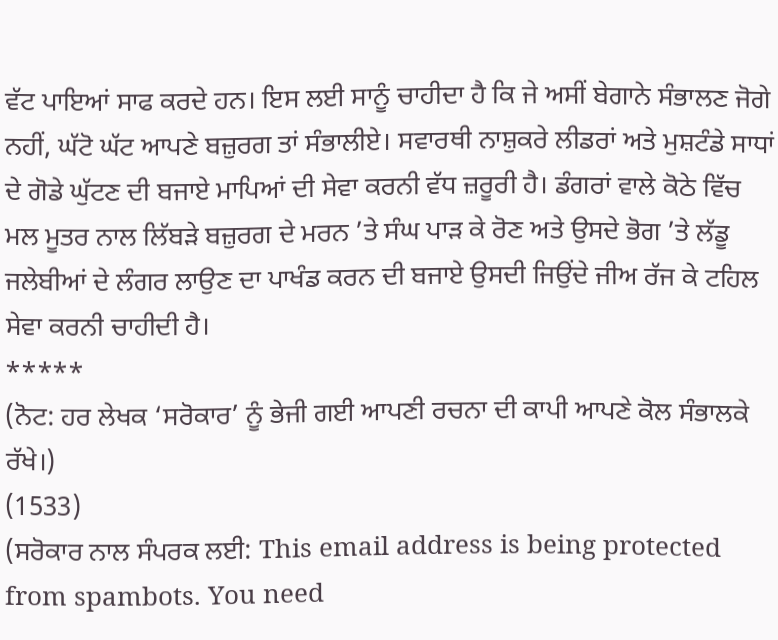ਵੱਟ ਪਾਇਆਂ ਸਾਫ ਕਰਦੇ ਹਨ। ਇਸ ਲਈ ਸਾਨੂੰ ਚਾਹੀਦਾ ਹੈ ਕਿ ਜੇ ਅਸੀਂ ਬੇਗਾਨੇ ਸੰਭਾਲਣ ਜੋਗੇ ਨਹੀਂ, ਘੱਟੋ ਘੱਟ ਆਪਣੇ ਬਜ਼ੁਰਗ ਤਾਂ ਸੰਭਾਲੀਏ। ਸਵਾਰਥੀ ਨਾਸ਼ੁਕਰੇ ਲੀਡਰਾਂ ਅਤੇ ਮੁਸ਼ਟੰਡੇ ਸਾਧਾਂ ਦੇ ਗੋਡੇ ਘੁੱਟਣ ਦੀ ਬਜਾਏ ਮਾਪਿਆਂ ਦੀ ਸੇਵਾ ਕਰਨੀ ਵੱਧ ਜ਼ਰੂਰੀ ਹੈ। ਡੰਗਰਾਂ ਵਾਲੇ ਕੋਠੇ ਵਿੱਚ ਮਲ ਮੂਤਰ ਨਾਲ ਲਿੱਬੜੇ ਬਜ਼ੁਰਗ ਦੇ ਮਰਨ ’ਤੇ ਸੰਘ ਪਾੜ ਕੇ ਰੋਣ ਅਤੇ ਉਸਦੇ ਭੋਗ ’ਤੇ ਲੱਡੂ ਜਲੇਬੀਆਂ ਦੇ ਲੰਗਰ ਲਾਉਣ ਦਾ ਪਾਖੰਡ ਕਰਨ ਦੀ ਬਜਾਏ ਉਸਦੀ ਜਿਉਂਦੇ ਜੀਅ ਰੱਜ ਕੇ ਟਹਿਲ ਸੇਵਾ ਕਰਨੀ ਚਾਹੀਦੀ ਹੈ।
*****
(ਨੋਟ: ਹਰ ਲੇਖਕ ‘ਸਰੋਕਾਰ’ ਨੂੰ ਭੇਜੀ ਗਈ ਆਪਣੀ ਰਚਨਾ ਦੀ ਕਾਪੀ ਆਪਣੇ ਕੋਲ ਸੰਭਾਲਕੇ ਰੱਖੇ।)
(1533)
(ਸਰੋਕਾਰ ਨਾਲ ਸੰਪਰਕ ਲਈ: This email address is being protected from spambots. You need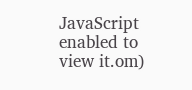JavaScript enabled to view it.om)